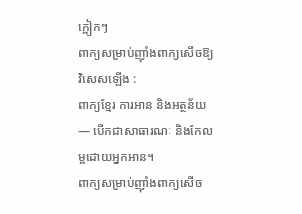ក្អៀកៗ
ពាក្យសម្រាប់ញ៉ាំងពាក្យសើចឱ្យវិសេសឡើង :
ពាក្យខ្មែរ ការអាន និងអត្ថន័យ — បើកជាសាធារណៈ និងកែលម្អដោយអ្នកអាន។
ពាក្យសម្រាប់ញ៉ាំងពាក្យសើច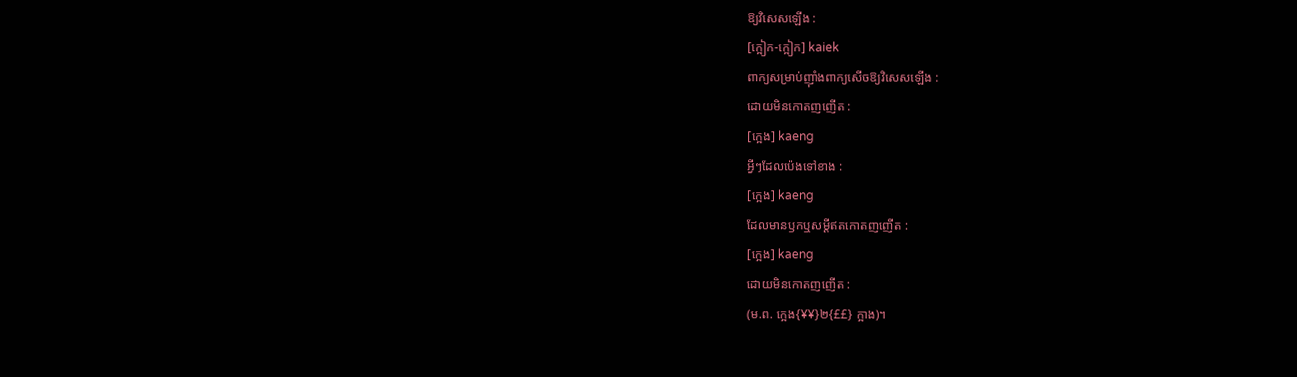ឱ្យវិសេសឡើង :
[ក្អៀក-ក្អៀក] kaiek
ពាក្យសម្រាប់ញ៉ាំងពាក្យសើចឱ្យវិសេសឡើង :
ដោយមិនកោតញញើត :
[ក្អេង] kaeng
អ្វីៗដែលប៉េងទៅខាង :
[ក្អេង] kaeng
ដែលមានឫកឬសម្ដីឥតកោតញញើត :
[ក្អេង] kaeng
ដោយមិនកោតញញើត :
(ម.ព. ក្អេង{¥¥}២{££} ក្អាង)។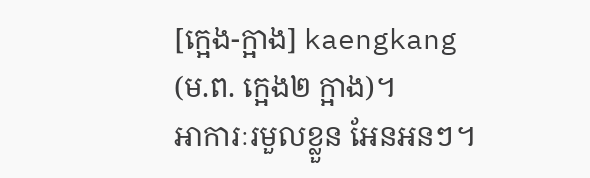[ក្អេង-ក្អាង] kaengkang
(ម.ព. ក្អេង២ ក្អាង)។
អាការៈរមួលខ្លួន អែនអនៗ។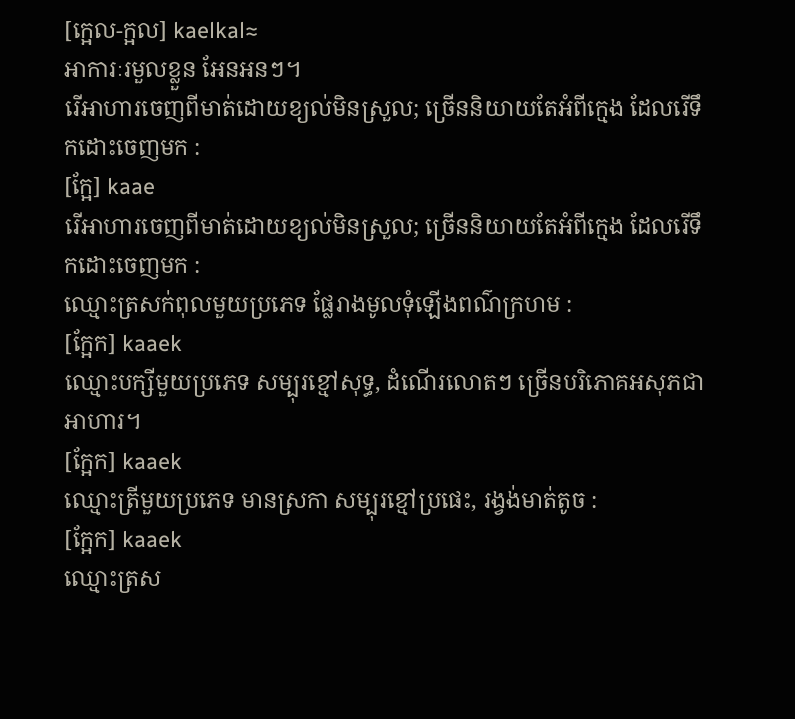[ក្អេល-ក្អល] kaelkal≈
អាការៈរមួលខ្លួន អែនអនៗ។
រើអាហារចេញពីមាត់ដោយខ្យល់មិនស្រួល; ច្រើននិយាយតែអំពីក្មេង ដែលរើទឹកដោះចេញមក :
[ក្អែ] kaae
រើអាហារចេញពីមាត់ដោយខ្យល់មិនស្រួល; ច្រើននិយាយតែអំពីក្មេង ដែលរើទឹកដោះចេញមក :
ឈ្មោះត្រសក់ពុលមួយប្រភេទ ផ្លែរាងមូលទុំឡើងពណ៌ក្រហម :
[ក្អែក] kaaek
ឈ្មោះបក្សីមួយប្រភេទ សម្បុរខ្មៅសុទ្ធ, ដំណើរលោតៗ ច្រើនបរិភោគអសុភជាអាហារ។
[ក្អែក] kaaek
ឈ្មោះត្រីមួយប្រភេទ មានស្រកា សម្បុរខ្មៅប្រផេះ, រង្វង់មាត់តូច :
[ក្អែក] kaaek
ឈ្មោះត្រស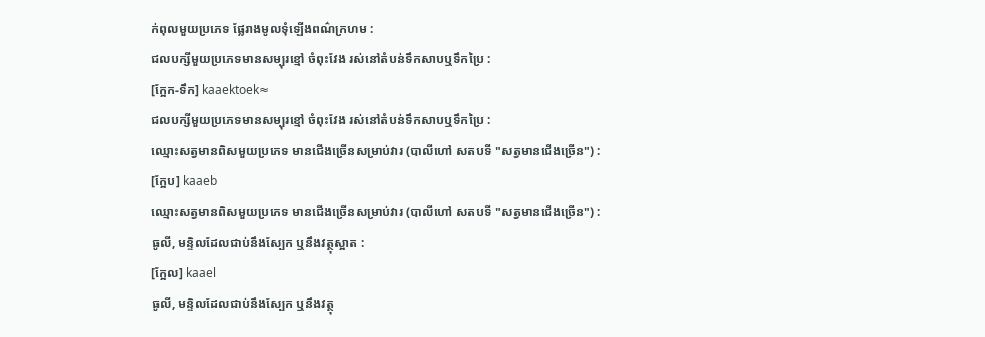ក់ពុលមួយប្រភេទ ផ្លែរាងមូលទុំឡើងពណ៌ក្រហម :
ជលបក្សីមួយប្រភេទមានសម្បុរខ្មៅ ចំពុះវែង រស់នៅតំបន់ទឹកសាបឬទឹកប្រៃ :
[ក្អែក-ទឹក] kaaektoek≈
ជលបក្សីមួយប្រភេទមានសម្បុរខ្មៅ ចំពុះវែង រស់នៅតំបន់ទឹកសាបឬទឹកប្រៃ :
ឈ្មោះសត្វមានពិសមួយប្រភេទ មានជើងច្រើនសម្រាប់វារ (បាលីហៅ សតបទី "សត្វមានជើងច្រើន") :
[ក្អែប] kaaeb
ឈ្មោះសត្វមានពិសមួយប្រភេទ មានជើងច្រើនសម្រាប់វារ (បាលីហៅ សតបទី "សត្វមានជើងច្រើន") :
ធូលី, មន្ទិលដែលជាប់នឹងស្បែក ឬនឹងវត្ថុស្អាត :
[ក្អែល] kaael
ធូលី, មន្ទិលដែលជាប់នឹងស្បែក ឬនឹងវត្ថុ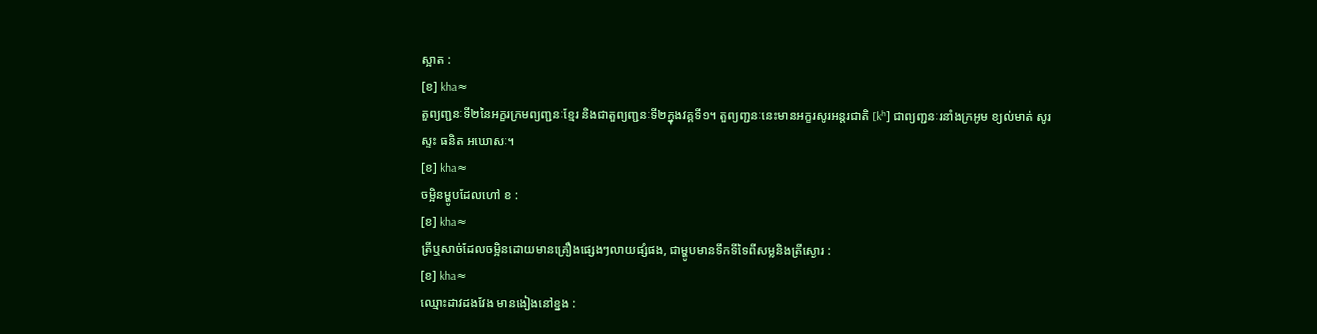ស្អាត :
[ខ] kha≈
តួព្យញ្ជនៈទី២នៃអក្ខរក្រមព្យញ្ជនៈខ្មែរ និងជាតួព្យញ្ជនៈទី២ក្នុងវគ្គទី១។ តួព្យញ្ជនៈនេះមានអក្ខរសូរអន្តរជាតិ [kʰ] ជាព្យញ្ជនៈរនាំងក្រអូម ខ្យល់មាត់ សូរស្ទះ ធនិត អឃោសៈ។
[ខ] kha≈
ចម្អិនម្ហូបដែលហៅ ខ :
[ខ] kha≈
ត្រីឬសាច់ដែលចម្អិនដោយមានគ្រឿងផ្សេងៗលាយផ្សំផង, ជាម្ហូបមានទឹកទីទៃពីសម្លនិងត្រីស្ងោរ :
[ខ] kha≈
ឈ្មោះដាវដងវែង មានងៀងនៅខ្នង :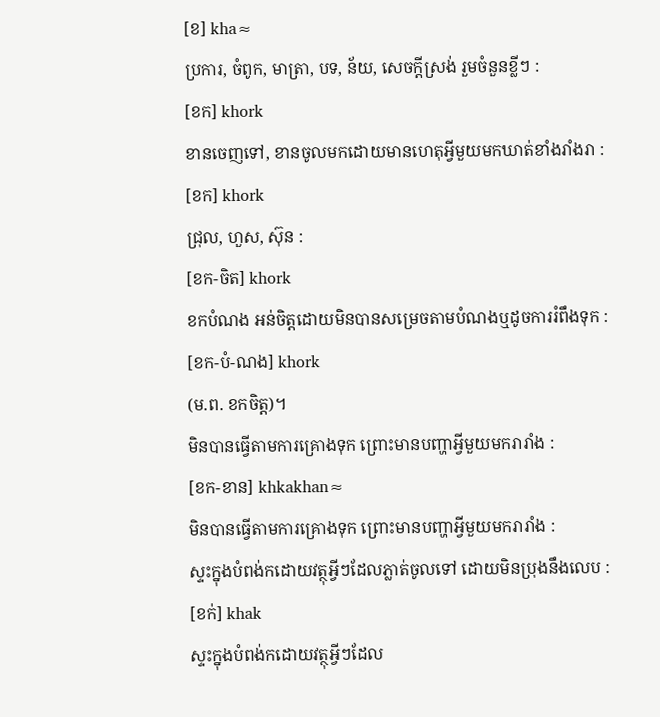[ខ] kha≈
ប្រការ, ចំពូក, មាត្រា, បទ, ន័យ, សេចក្ដីស្រង់ រួមចំនួនខ្លីៗ :
[ខក] khork
ខានចេញទៅ, ខានចូលមកដោយមានហេតុអ្វីមួយមកឃាត់ខាំងរាំងរា :
[ខក] khork
ជ្រុល, ហួស, ស៊ុន :
[ខក-ចិត] khork
ខកបំណង អន់ចិត្តដោយមិនបានសម្រេចតាមបំណងឬដូចការរំពឹងទុក :
[ខក-បំ-ណង] khork
(ម.ព. ខកចិត្ត)។
មិនបានធ្វើតាមការគ្រោងទុក ព្រោះមានបញ្ហាអ្វីមួយមករារាំង :
[ខក-ខាន] khkakhan≈
មិនបានធ្វើតាមការគ្រោងទុក ព្រោះមានបញ្ហាអ្វីមួយមករារាំង :
ស្ទះក្នុងបំពង់កដោយវត្ថុអ្វីៗដែលភ្លាត់ចូលទៅ ដោយមិនប្រុងនឹងលេប :
[ខក់] khak
ស្ទះក្នុងបំពង់កដោយវត្ថុអ្វីៗដែល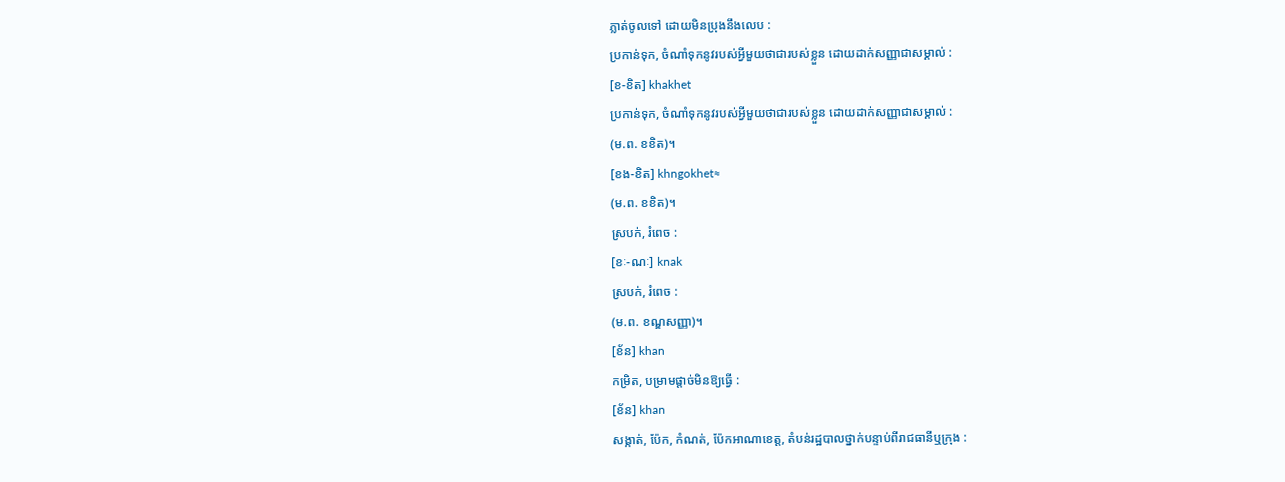ភ្លាត់ចូលទៅ ដោយមិនប្រុងនឹងលេប :
ប្រកាន់ទុក, ចំណាំទុកនូវរបស់អ្វីមួយថាជារបស់ខ្លួន ដោយដាក់សញ្ញាជាសម្គាល់ :
[ខ-ខិត] khakhet
ប្រកាន់ទុក, ចំណាំទុកនូវរបស់អ្វីមួយថាជារបស់ខ្លួន ដោយដាក់សញ្ញាជាសម្គាល់ :
(ម.ព. ខខិត)។
[ខង-ខិត] khngokhet≈
(ម.ព. ខខិត)។
ស្របក់, រំពេច :
[ខៈ-ណៈ] knak
ស្របក់, រំពេច :
(ម.ព. ខណ្ឌសញ្ញា)។
[ខ័ន] khan
កម្រិត, បម្រាមផ្ដាច់មិនឱ្យធ្វើ :
[ខ័ន] khan
សង្កាត់, ប៉ែក, កំណត់, ប៉ែកអាណាខេត្ត, តំបន់រដ្ឋបាលថ្នាក់បន្ទាប់ពីរាជធានីឬក្រុង :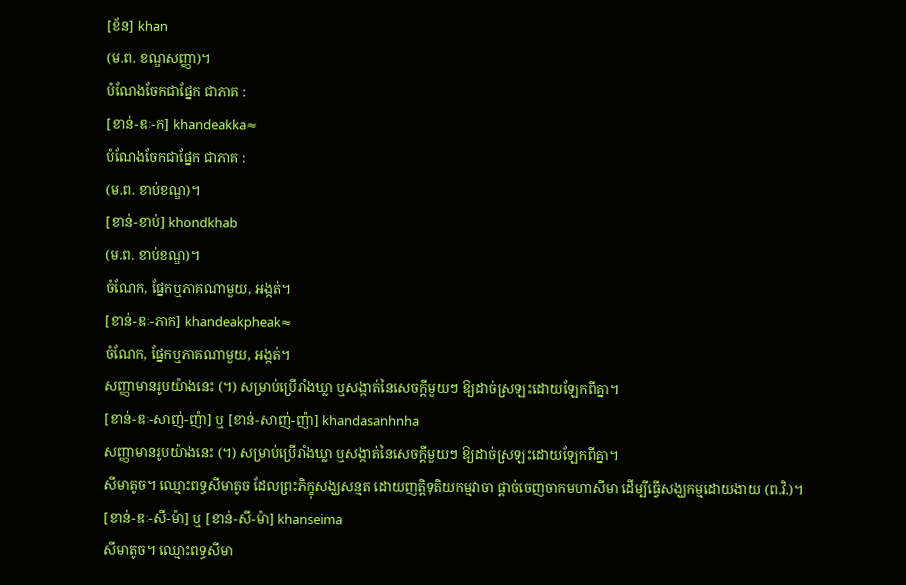[ខ័ន] khan
(ម.ព. ខណ្ឌសញ្ញា)។
បំណែងចែកជាផ្នែក ជាភាគ :
[ខាន់-ឌៈ-ក] khandeakka≈
បំណែងចែកជាផ្នែក ជាភាគ :
(ម.ព. ខាប់ខណ្ឌ)។
[ខាន់-ខាប់] khondkhab
(ម.ព. ខាប់ខណ្ឌ)។
ចំណែក, ផ្នែកឬភាគណាមួយ, អង្កត់។
[ខាន់-ឌៈ-ភាក] khandeakpheak≈
ចំណែក, ផ្នែកឬភាគណាមួយ, អង្កត់។
សញ្ញាមានរូបយ៉ាងនេះ (។) សម្រាប់ប្រើរាំងឃ្លា ឬសង្កាត់នៃសេចក្ដីមួយៗ ឱ្យដាច់ស្រឡះដោយឡែកពីគ្នា។
[ខាន់-ឌៈ-សាញ់-ញ៉ា] ឬ [ខាន់-សាញ់-ញ៉ា] khandasanhnha
សញ្ញាមានរូបយ៉ាងនេះ (។) សម្រាប់ប្រើរាំងឃ្លា ឬសង្កាត់នៃសេចក្ដីមួយៗ ឱ្យដាច់ស្រឡះដោយឡែកពីគ្នា។
សីមាតូច។ ឈ្មោះពទ្ធសីមាតូច ដែលព្រះភិក្ខុសង្ឃសន្មត ដោយញត្តិទុតិយកម្មវាចា ផ្ដាច់ចេញចាកមហាសីមា ដើម្បីធ្វើសង្ឃកម្មដោយងាយ (ព.វិ.)។
[ខាន់-ឌៈ-សី-ម៉ា] ឬ [ខាន់-សី-ម៉ា] khanseima
សីមាតូច។ ឈ្មោះពទ្ធសីមា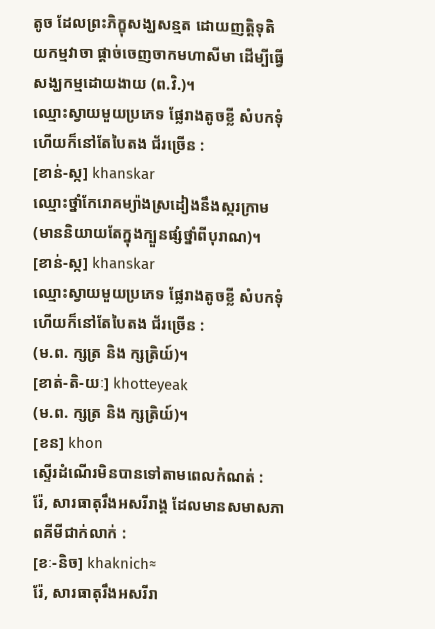តូច ដែលព្រះភិក្ខុសង្ឃសន្មត ដោយញត្តិទុតិយកម្មវាចា ផ្ដាច់ចេញចាកមហាសីមា ដើម្បីធ្វើសង្ឃកម្មដោយងាយ (ព.វិ.)។
ឈ្មោះស្វាយមួយប្រភេទ ផ្លែរាងតូចខ្លី សំបកទុំហើយក៏នៅតែបៃតង ជ័រច្រើន :
[ខាន់-ស្ក] khanskar
ឈ្មោះថ្នាំកែរោគម្យ៉ាងស្រដៀងនឹងស្ករក្រាម (មាននិយាយតែក្នុងក្បួនផ្សំថ្នាំពីបុរាណ)។
[ខាន់-ស្ក] khanskar
ឈ្មោះស្វាយមួយប្រភេទ ផ្លែរាងតូចខ្លី សំបកទុំហើយក៏នៅតែបៃតង ជ័រច្រើន :
(ម.ព. ក្សត្រ និង ក្សត្រិយ៍)។
[ខាត់-តិ-យៈ] khotteyeak
(ម.ព. ក្សត្រ និង ក្សត្រិយ៍)។
[ខន] khon
ស្ទើរដំណើរមិនបានទៅតាមពេលកំណត់ :
រ៉ែ, សារធាតុរឹងអសរីរាង្គ ដែលមានសមាសភាពគីមីជាក់លាក់ :
[ខៈ-និច] khaknich≈
រ៉ែ, សារធាតុរឹងអសរីរា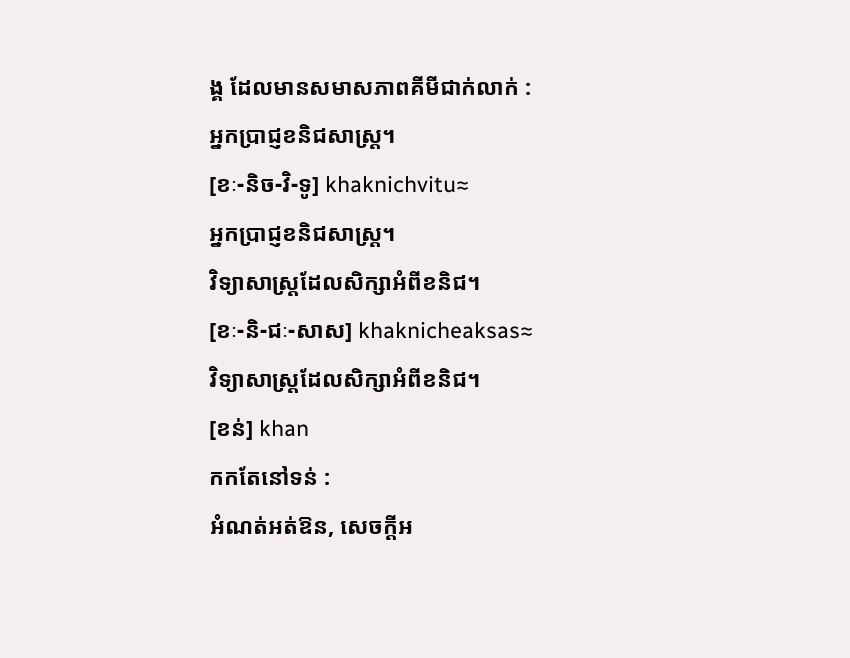ង្គ ដែលមានសមាសភាពគីមីជាក់លាក់ :
អ្នកប្រាជ្ញខនិជសាស្ត្រ។
[ខៈ-និច-វិ-ទូ] khaknichvitu≈
អ្នកប្រាជ្ញខនិជសាស្ត្រ។
វិទ្យាសាស្ត្រដែលសិក្សាអំពីខនិជ។
[ខៈ-និ-ជៈ-សាស] khaknicheaksas≈
វិទ្យាសាស្ត្រដែលសិក្សាអំពីខនិជ។
[ខន់] khan
កកតែនៅទន់ :
អំណត់អត់ឱន, សេចក្ដីអ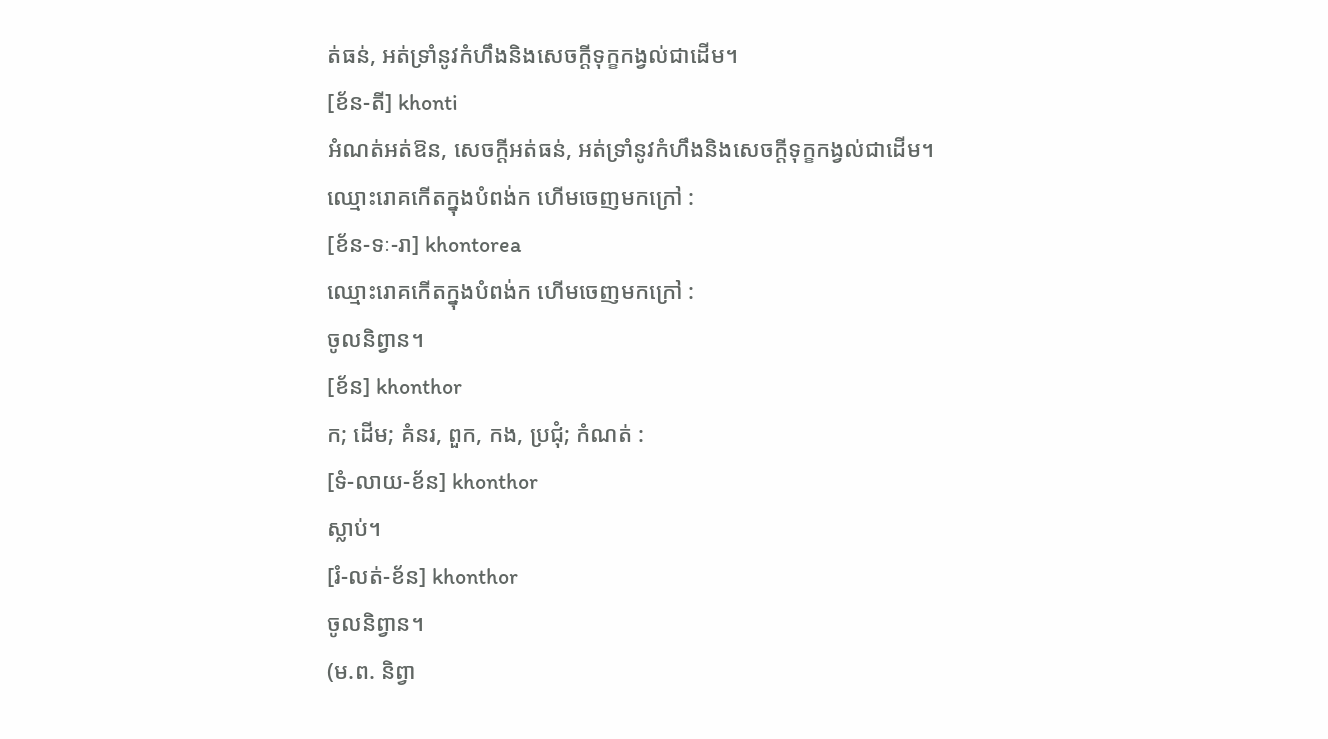ត់ធន់, អត់ទ្រាំនូវកំហឹងនិងសេចក្ដីទុក្ខកង្វល់ជាដើម។
[ខ័ន-តី] khonti
អំណត់អត់ឱន, សេចក្ដីអត់ធន់, អត់ទ្រាំនូវកំហឹងនិងសេចក្ដីទុក្ខកង្វល់ជាដើម។
ឈ្មោះរោគកើតក្នុងបំពង់ក ហើមចេញមកក្រៅ :
[ខ័ន-ទៈ-រា] khontorea
ឈ្មោះរោគកើតក្នុងបំពង់ក ហើមចេញមកក្រៅ :
ចូលនិព្វាន។
[ខ័ន] khonthor
ក; ដើម; គំនរ, ពួក, កង, ប្រជុំ; កំណត់ :
[ទំ-លាយ-ខ័ន] khonthor
ស្លាប់។
[រំ-លត់-ខ័ន] khonthor
ចូលនិព្វាន។
(ម.ព. និព្វា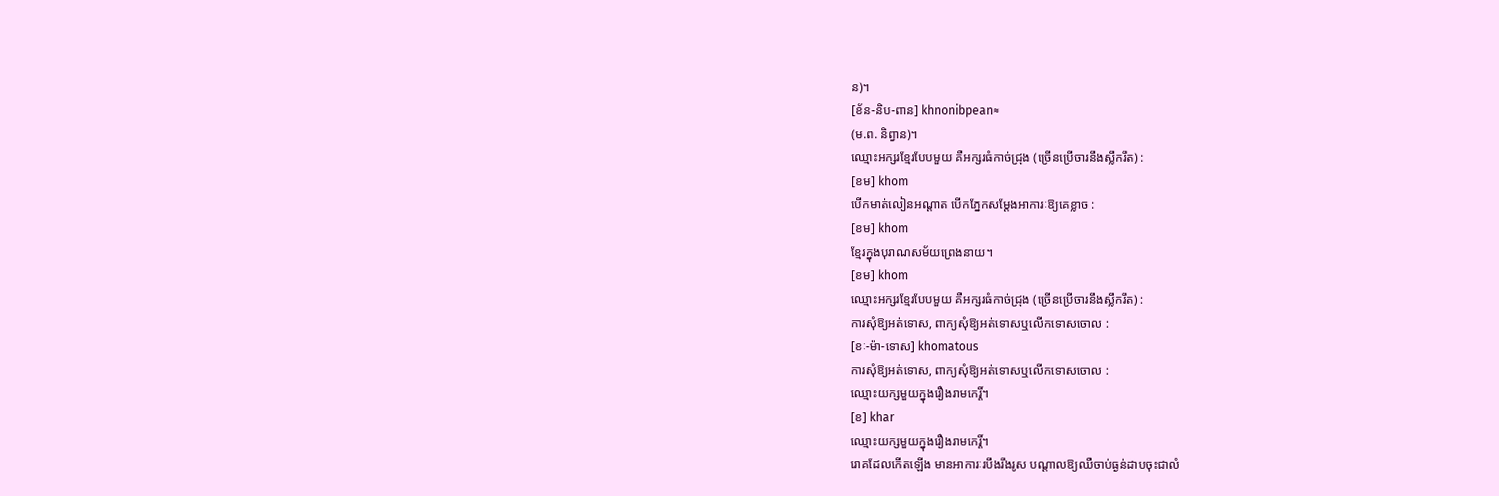ន)។
[ខ័ន-និប-ពាន] khnonibpean≈
(ម.ព. និព្វាន)។
ឈ្មោះអក្សរខ្មែរបែបមួយ គឺអក្សរធំកាច់ជ្រុង (ច្រើនប្រើចារនឹងស្លឹករឹត) :
[ខម] khom
បើកមាត់លៀនអណ្ដាត បើកភ្នែកសម្ដែងអាការៈឱ្យគេខ្លាច :
[ខម] khom
ខ្មែរក្នុងបុរាណសម័យព្រេងនាយ។
[ខម] khom
ឈ្មោះអក្សរខ្មែរបែបមួយ គឺអក្សរធំកាច់ជ្រុង (ច្រើនប្រើចារនឹងស្លឹករឹត) :
ការសុំឱ្យអត់ទោស, ពាក្យសុំឱ្យអត់ទោសឬលើកទោសចោល :
[ខៈ-ម៉ា-ទោស] khomatous
ការសុំឱ្យអត់ទោស, ពាក្យសុំឱ្យអត់ទោសឬលើកទោសចោល :
ឈ្មោះយក្សមួយក្នុងរឿងរាមកេរ្តិ៍។
[ខ] khar
ឈ្មោះយក្សមួយក្នុងរឿងរាមកេរ្តិ៍។
រោគដែលកើតឡើង មានអាការៈរបឹងរឹងរូស បណ្ដាលឱ្យឈឺចាប់ធ្ងន់ដាបចុះជាលំ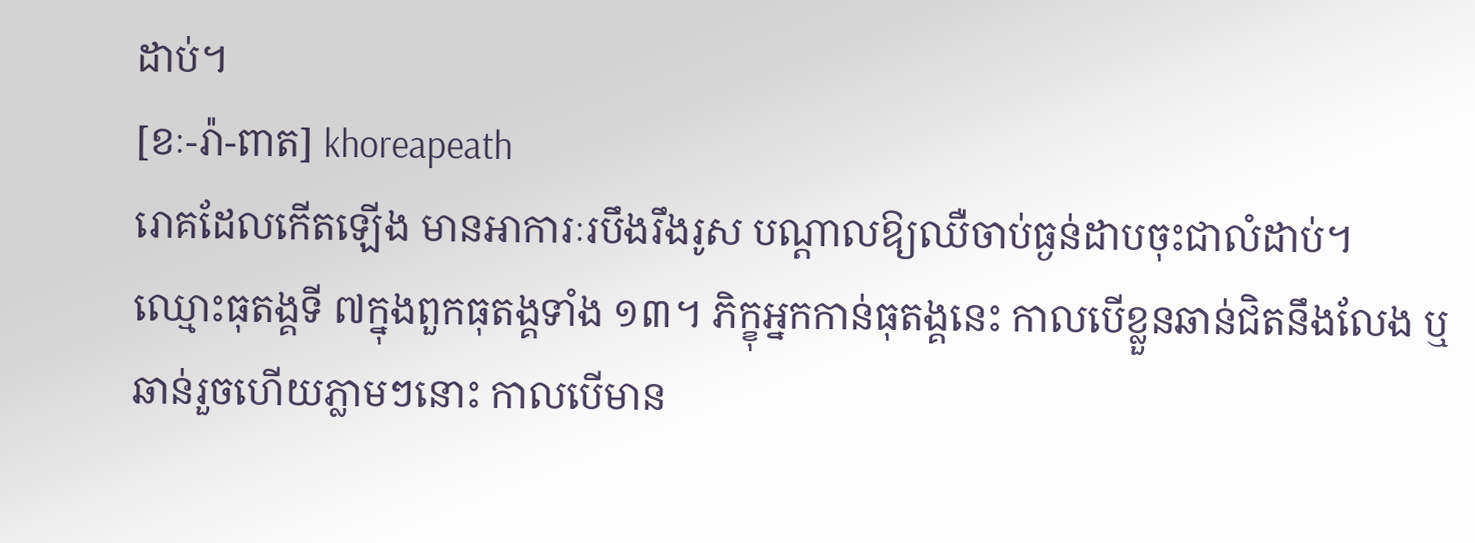ដាប់។
[ខៈ-រ៉ា-ពាត] khoreapeath
រោគដែលកើតឡើង មានអាការៈរបឹងរឹងរូស បណ្ដាលឱ្យឈឺចាប់ធ្ងន់ដាបចុះជាលំដាប់។
ឈ្មោះធុតង្គទី ៧ក្នុងពួកធុតង្គទាំង ១៣។ ភិក្ខុអ្នកកាន់ធុតង្គនេះ កាលបើខ្លួនឆាន់ជិតនឹងលែង ឬឆាន់រួចហើយភ្លាមៗនោះ កាលបើមាន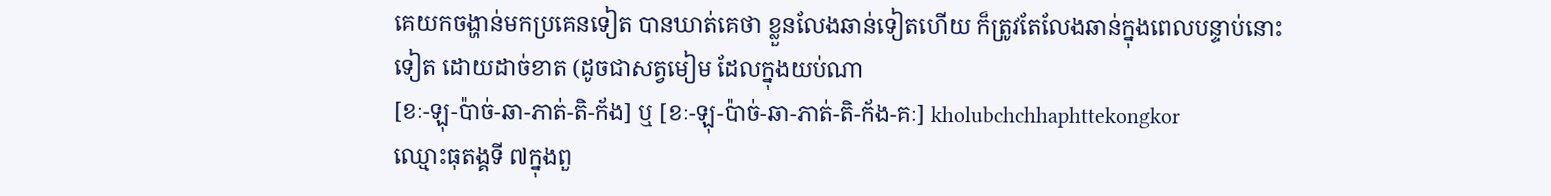គេយកចង្ហាន់មកប្រគេនទៀត បានឃាត់គេថា ខ្លួនលែងឆាន់ទៀតហើយ ក៏ត្រូវតែលែងឆាន់ក្នុងពេលបន្ទាប់នោះទៀត ដោយដាច់ខាត (ដូចជាសត្វមៀម ដែលក្នុងយប់ណា
[ខៈ-ឡុ-ប៉ាច់-ឆា-ភាត់-តិ-ក័ង] ឬ [ខៈ-ឡុ-ប៉ាច់-ឆា-ភាត់-តិ-ក័ង-គៈ] kholubchchhaphttekongkor
ឈ្មោះធុតង្គទី ៧ក្នុងពួ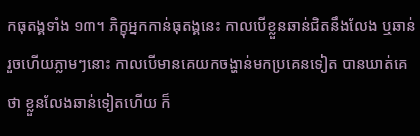កធុតង្គទាំង ១៣។ ភិក្ខុអ្នកកាន់ធុតង្គនេះ កាលបើខ្លួនឆាន់ជិតនឹងលែង ឬឆាន់រួចហើយភ្លាមៗនោះ កាលបើមានគេយកចង្ហាន់មកប្រគេនទៀត បានឃាត់គេថា ខ្លួនលែងឆាន់ទៀតហើយ ក៏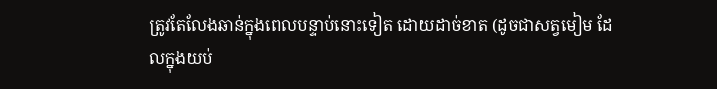ត្រូវតែលែងឆាន់ក្នុងពេលបន្ទាប់នោះទៀត ដោយដាច់ខាត (ដូចជាសត្វមៀម ដែលក្នុងយប់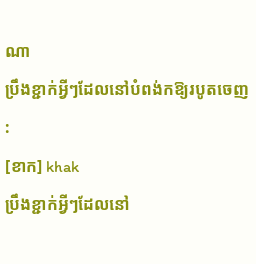ណា
ប្រឹងខ្ជាក់អ្វីៗដែលនៅបំពង់កឱ្យរបូតចេញ :
[ខាក] khak
ប្រឹងខ្ជាក់អ្វីៗដែលនៅ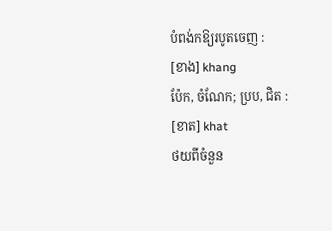បំពង់កឱ្យរបូតចេញ :
[ខាង] khang
ប៉ែក, ចំណែក; ប្រប, ជិត :
[ខាត] khat
ថយពីចំនួន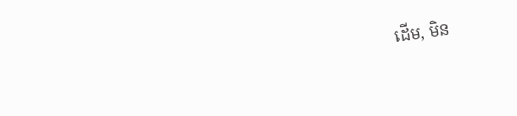ដើម, មិន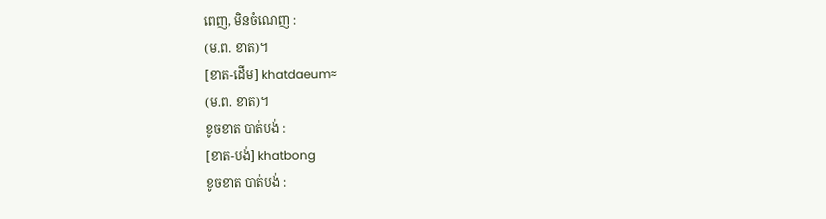ពេញ, មិនចំណេញ :
(ម.ព. ខាត)។
[ខាត-ដើម] khatdaeum≈
(ម.ព. ខាត)។
ខូចខាត បាត់បង់ :
[ខាត-បង់] khatbong
ខូចខាត បាត់បង់ :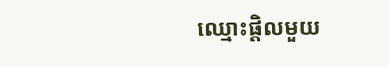ឈ្មោះផ្តិលមួយ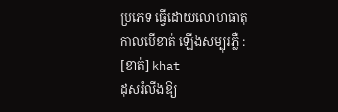ប្រភេទ ធ្វើដោយលោហធាតុ កាលបើខាត់ ឡើងសម្បុរភ្លឺ :
[ខាត់] khat
ដុសរំលីងឱ្យ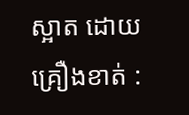ស្អាត ដោយគ្រឿងខាត់ :